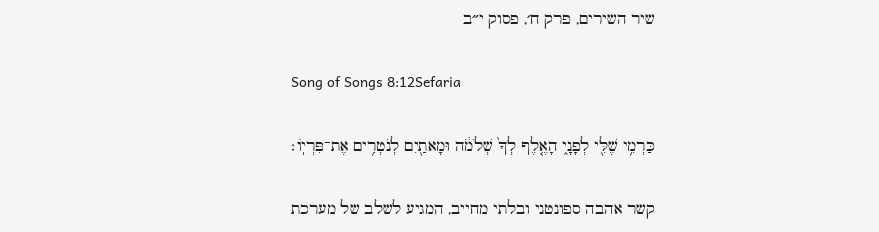שיר השירים, פרק ח׳, פסוק י״ב

Song of Songs 8:12Sefaria

כַּרְמִ֥י שֶׁלִּ֖י לְפָנָ֑י הָאֶ֤לֶף לְךָ֙ שְׁלֹמֹ֔ה וּמָאתַ֖יִם לְנֹטְרִ֥ים אֶת־פִּרְיֽוֹ׃

קשר אהבה ספונטני ובלתי מחייב, המגיע לשלב של מערכת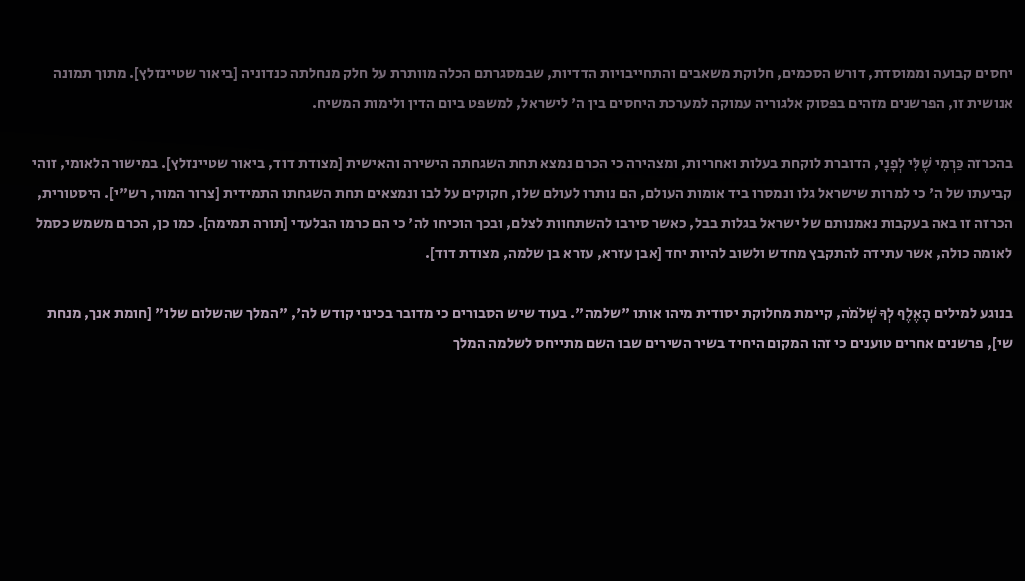יחסים קבועה וממוסדת, דורש הסכמים, חלוקת משאבים והתחייבויות הדדיות, שבמסגרתם הכלה מוותרת על חלק מנחלתה כנדוניה [ביאור שטיינזלץ]. מתוך תמונה אנושית זו, הפרשנים מזהים בפסוק אלגוריה עמוקה למערכת היחסים בין ה' לישראל, למשפט ביום הדין ולימות המשיח.

בהכרזה כַּרְמִי שֶׁלִּי לְפָנָי, הדוברת לוקחת בעלות ואחריות, ומצהירה כי הכרם נמצא תחת השגחתה הישירה והאישית [מצודת דוד, ביאור שטיינזלץ]. במישור הלאומי, זוהי קביעתו של ה' כי למרות שישראל גלו ונמסרו ביד אומות העולם, הם נותרו לעולם שלו, חקוקים על לבו ונמצאים תחת השגחתו התמידית [צרור המור, רש"י]. היסטורית, הכרזה זו באה בעקבות נאמנותם של ישראל בגלות בבל, כאשר סירבו להשתחוות לצלם, ובכך הוכיחו לה' כי הם כרמו הבלעדי [תורה תמימה]. כמו כן, הכרם משמש כסמל לאומה כולה, אשר עתידה להתקבץ מחדש ולשוב להיות יחד [אבן עזרא, עזרא בן שלמה, מצודת דוד].

בנוגע למילים הָאֶלֶף לְךָ שְׁלֹמֹה, קיימת מחלוקת יסודית מיהו אותו "שלמה". בעוד שיש הסבורים כי מדובר בכינוי קודש לה', "המלך שהשלום שלו" [חומת אנך, מנחת שי], פרשנים אחרים טוענים כי זהו המקום היחיד בשיר השירים שבו השם מתייחס לשלמה המלך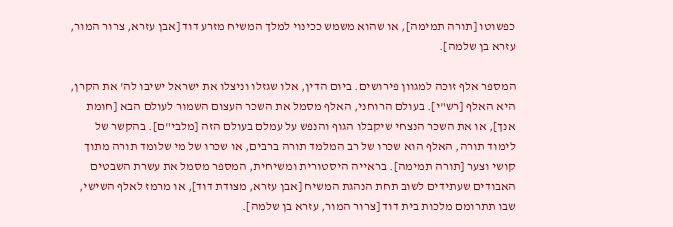כפשוטו [תורה תמימה], או שהוא משמש ככינוי למלך המשיח מזרע דוד [אבן עזרא, צרור המור, עזרא בן שלמה].

המספר אלף זוכה למגוון פירושים. ביום הדין, אלו שגזלו וניצלו את ישראל ישיבו לה' את הקרן, היא האלף [רש"י]. בעולם הרוחני, האלף מסמל את השכר העצום השמור לעולם הבא [חומת אנך], או את השכר הנצחי שיקבלו הגוף והנפש על עמלם בעולם הזה [מלבי"ם]. בהקשר של לימוד תורה, האלף הוא שכרו של רב המלמד תורה ברבים, או שכרו של מי שלומד תורה מתוך קושי וצער [תורה תמימה]. בראייה היסטורית ומשיחית, המספר מסמל את עשרת השבטים האבודים שעתידים לשוב תחת הנהגת המשיח [אבן עזרא, מצודת דוד], או מרמז לאלף השישי, שבו תתרומם מלכות בית דוד [צרור המור, עזרא בן שלמה].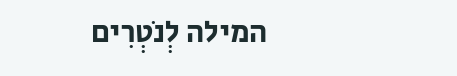המילה לְנֹטְרִים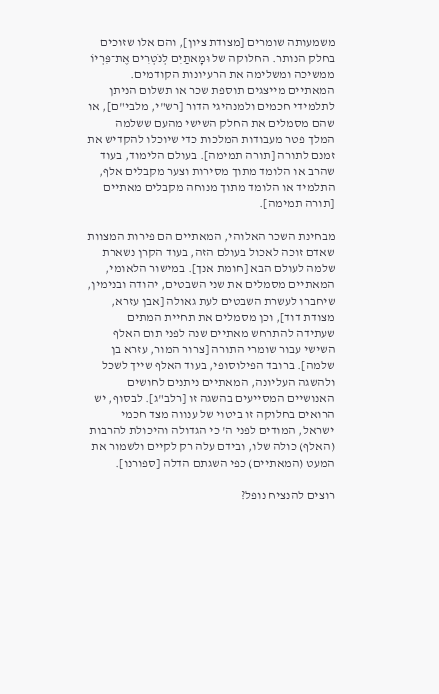משמעותה שומרים [מצודת ציון], והם אלו שזוכים בחלק הנותר. החלוקה של וּמָאתַיִם לְנֹטְרִים אֶת־פִּרְיוֹ ממשיכה ומשלימה את הרעיונות הקודמים. המאתיים מייצגים תוספת שכר או תשלום הניתן לתלמידי חכמים ולמנהיגי הדור [רש"י, מלבי"ם], או שהם מסמלים את החלק השישי מהעם ששלמה המלך פטר מעבודות המלכות כדי שיוכלו להקדיש את זמנם לתורה [תורה תמימה]. בעולם הלימוד, בעוד שהרב או הלומד מתוך מסירות וצער מקבלים אלף, התלמיד או הלומד מתוך מנוחה מקבלים מאתיים [תורה תמימה].

מבחינת השכר האלוהי, המאתיים הם פירות המצוות שאדם זוכה לאכול בעולם הזה, בעוד הקרן נשארת שלמה לעולם הבא [חומת אנך]. במישור הלאומי, המאתיים מסמלים את שני השבטים, יהודה ובנימין, שיחברו לעשרת השבטים לעת גאולה [אבן עזרא, מצודת דוד], וכן מסמלים את תחיית המתים שעתידה להתרחש מאתיים שנה לפני תום האלף השישי עבור שומרי התורה [צרור המור, עזרא בן שלמה]. ברובד הפילוסופי, בעוד האלף שייך לשכל ולהשגה העליונה, המאתיים ניתנים לחושים האנושיים המסייעים בהשגה זו [רלב"ג]. לבסוף, יש הרואים בחלוקה זו ביטוי של ענווה מצד חכמי ישראל, המודים לפני ה' כי הגדולה והיכולת להרבות (האלף) כולה שלו, ובידם עלה רק לקיים ולשמור את המעט (המאתיים) כפי השגתם הדלה [ספורנו].

רוצים להנציח נופל?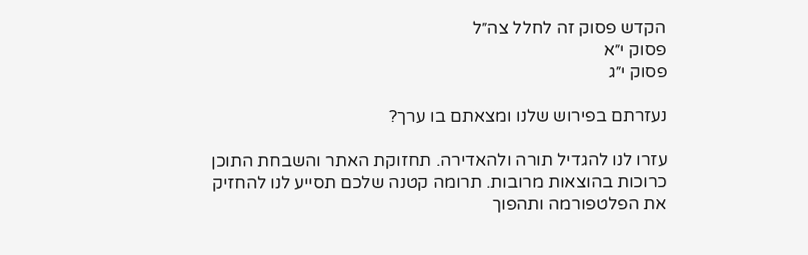הקדש פסוק זה לחלל צה״ל
פסוק י״א
פסוק י״ג

נעזרתם בפירוש שלנו ומצאתם בו ערך?

עזרו לנו להגדיל תורה ולהאדירה. תחזוקת האתר והשבחת התוכן כרוכות בהוצאות מרובות. תרומה קטנה שלכם תסייע לנו להחזיק את הפלטפורמה ותהפוך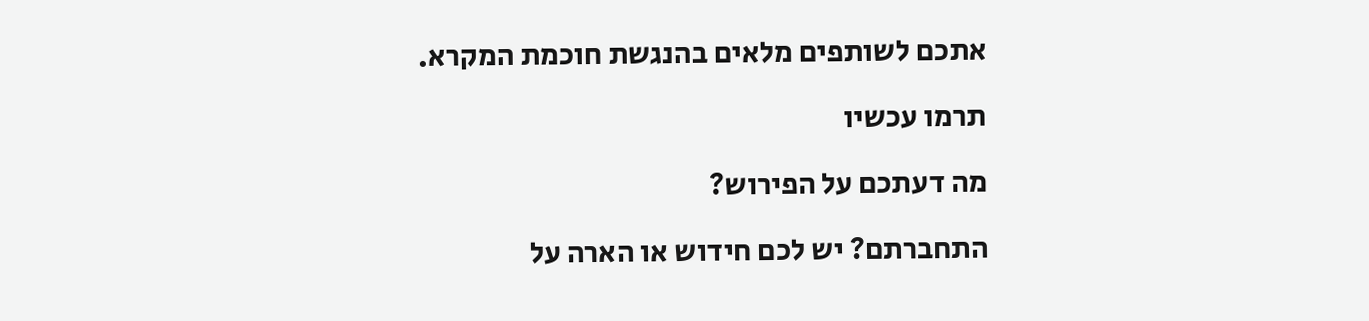אתכם לשותפים מלאים בהנגשת חוכמת המקרא.

תרמו עכשיו

מה דעתכם על הפירוש?

התחברתם? יש לכם חידוש או הארה על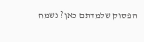הפסוק שלמדתם כאן? נשמח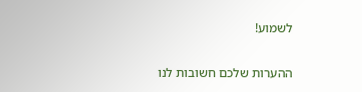לשמוע!

ההערות שלכם חשובות לנו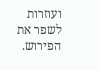ועוזרות לשפר את הפירוש.